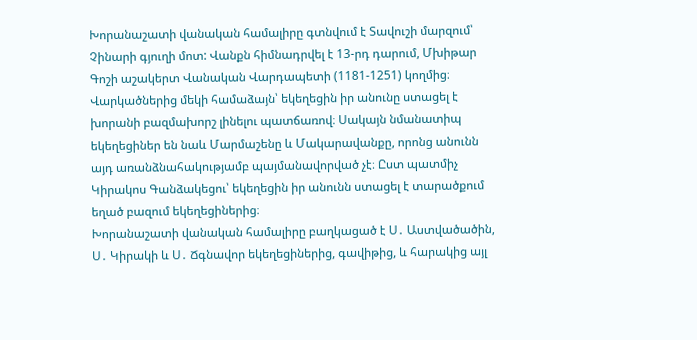Խորանաշատի վանական համալիրը գտնվում է Տավուշի մարզում՝ Չինարի գյուղի մոտ: Վանքն հիմնադրվել է 13-րդ դարում, Մխիթար Գոշի աշակերտ Վանական Վարդապետի (1181-1251) կողմից։ Վարկածներից մեկի համաձայն՝ եկեղեցին իր անունը ստացել է խորանի բազմախորշ լինելու պատճառով։ Սակայն նմանատիպ եկեղեցիներ են նաև Մարմաշենը և Մակարավանքը, որոնց անունն այդ առանձնահակությամբ պայմանավորված չէ։ Ըստ պատմիչ Կիրակոս Գանձակեցու՝ եկեղեցին իր անունն ստացել է տարածքում եղած բազում եկեղեցիներից։
Խորանաշատի վանական համալիրը բաղկացած է Ս․ Աստվածածին, Ս․ Կիրակի և Ս․ Ճգնավոր եկեղեցիներից, գավիթից, և հարակից այլ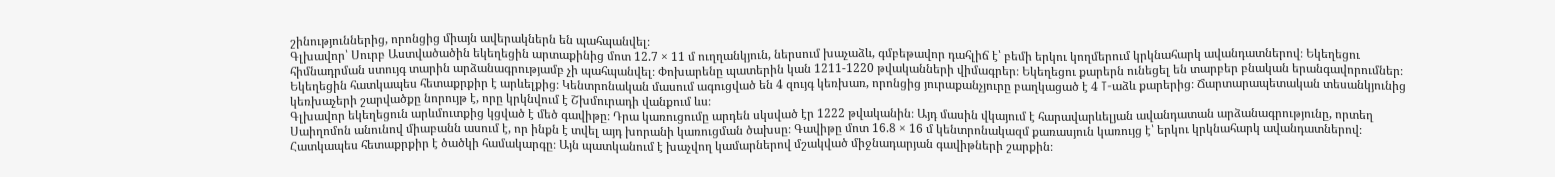շինություններից, որոնցից միայն ավերակներն են պահպանվել։
Գլխավոր՝ Սուրբ Աստվածածին եկեղեցին արտաքինից մոտ 12.7 × 11 մ ուղղանկյուն, ներսում խաչաձև, գմբեթավոր դահլիճ է՝ բեմի երկու կողմերում կրկնահարկ ավանդատներով։ Եկեղեցու հիմնադրման ստույգ տարին արձանագրությամբ չի պահպանվել։ Փոխարենը պատերին կան 1211-1220 թվականների վիմագրեր։ Եկեղեցու քարերն ունեցել են տարբեր բնական երանգավորումներ։
Եկեղեցին հատկապես հետաքրքիր է արևելքից։ Կենտրոնական մասում ագուցված են 4 զույգ կեռխառ, որոնցից յուրաքանչյուրը բաղկացած է 4 T-աձև քարերից։ Ճարտարապետական տեսանկյունից կեռխաչերի շարվածքը նորույթ է, որը կրկնվում է Շխմուրադի վանքում ևս։
Գլխավոր եկեղեցուն արևմուտքից կցված է մեծ գավիթը։ Դրա կառուցումը արդեն սկսված էր 1222 թվականին։ Այդ մասին վկայում է հարավարևելյան ավանդատան արձանագրությունը, որտեղ Սաիղոմոն անունով միաբանն ասում է, որ ինքն է տվել այդ խորանի կառուցման ծախսը։ Գավիթը մոտ 16.8 × 16 մ կենտրոնակազմ քառասյուն կառույց է՝ երկու կրկնահարկ ավանդատներով։ Հատկապես հետաքրքիր է ծածկի համակարգը։ Այն պատկանում է խաչվող կամարներով մշակված միջնադարյան գավիթների շարքին։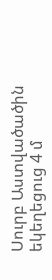Սուրբ Աստվածածին եկեղեցուց 4 մ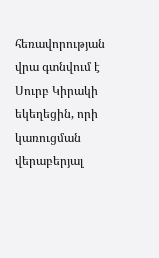հեռավորության վրա գտնվում է Սուրբ Կիրակի եկեղեցին, որի կառուցման վերաբերյալ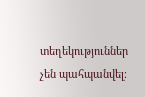տեղեկություններ չեն պահպանվել։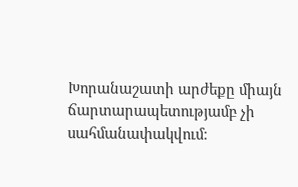Խորանաշատի արժեքը միայն ճարտարապետությամբ չի սահմանափակվում։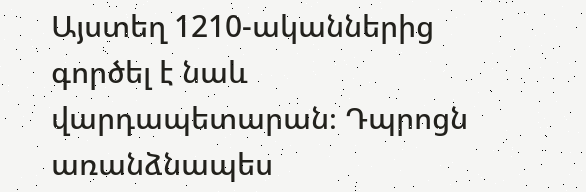Այստեղ 1210-ականներից գործել է նաև վարդապետարան։ Դպրոցն առանձնապես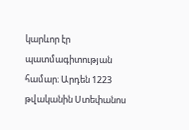կարևոր էր պատմագիտության համար։ Արդեն 1223 թվականին Ստեփանոս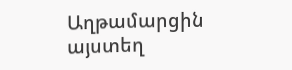Աղթամարցին այստեղ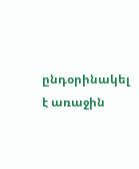ընդօրինակել է առաջին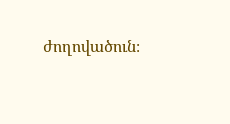ժողովածուն։